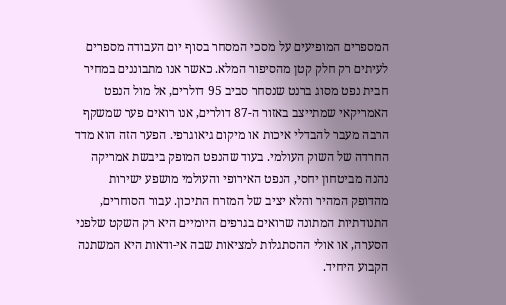המספרים המופיעים על מסכי המסחר בסוף יום העבודה מספרים לעיתים רק חלק קטן מהסיפור המלא. כאשר אנו מתבוננים במחיר חבית נפט מסוג ברנט שנסחר סביב 95 דולרים, אל מול הנפט האמריקאי שמתייצב באזור ה-87 דולרים, אנו רואים פער שמשקף הרבה מעבר להבדלי איכות או מיקום גיאוגרפי. הפער הזה הוא מדד החרדה של השוק העולמי. בעוד שהנפט המופק ביבשת אמריקה נהנה מביטחון יחסי, הנפט האירופי והעולמי מושפע ישירות מהדופק המהיר והלא יציב של המזרח התיכון. עבור הסוחרים, התנודתיות המתונה שרואים בגרפים היומיים היא רק השקט שלפני הסערה, או אולי ההסתגלות למציאות שבה אי-ודאות היא המשתנה הקבוע היחיד.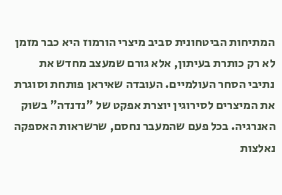המתיחות הביטחונית סביב מיצרי הורמוז היא כבר מזמן לא רק כותרת בעיתון, אלא גורם שמעצב מחדש את נתיבי הסחר העולמיים. העובדה שאיראן פותחת וסוגרת את המיצרים לסירוגין יוצרת אפקט של "נדנדה" בשוק האנרגיה. בכל פעם שהמעבר נחסם, שרשראות האספקה נאלצות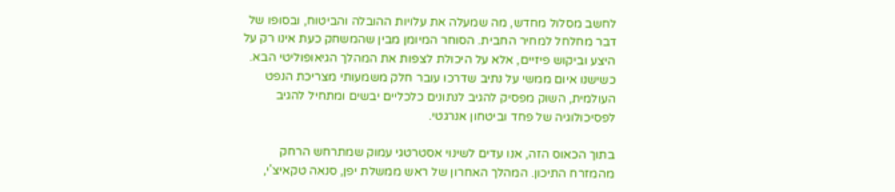לחשב מסלול מחדש, מה שמעלה את עלויות ההובלה והביטוח, ובסופו של דבר מחלחל למחיר החבית. הסוחר המיומן מבין שהמשחק כעת אינו רק על היצע וביקוש פיזיים, אלא על היכולת לצפות את המהלך הגיאופוליטי הבא. כשישנו איום ממשי על נתיב שדרכו עובר חלק משמעותי מצריכת הנפט העולמית, השוק מפסיק להגיב לנתונים כלכליים יבשים ומתחיל להגיב לפסיכולוגיה של פחד וביטחון אנרגטי.

בתוך הכאוס הזה, אנו עדים לשינוי אסטרטגי עמוק שמתרחש הרחק מהמזרח התיכון. המהלך האחרון של ראש ממשלת יפן, סנאה טקאיצ'י,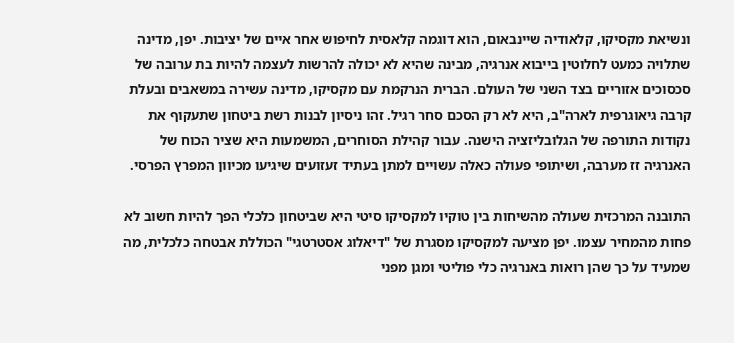ונשיאת מקסיקו, קלאודיה שיינבאום, הוא דוגמה קלאסית לחיפוש אחר איים של יציבות. יפן, מדינה שתלויה כמעט לחלוטין בייבוא אנרגיה, מבינה שהיא לא יכולה להרשות לעצמה להיות בת ערובה של סכסוכים אזוריים בצד השני של העולם. הברית הנרקמת עם מקסיקו, מדינה עשירה במשאבים ובעלת קרבה גיאוגרפית לארה"ב, היא לא רק הסכם סחר רגיל. זהו ניסיון לבנות רשת ביטחון שתעקוף את נקודות התורפה של הגלובליזציה הישנה. עבור קהילת הסוחרים, המשמעות היא שציר הכוח של האנרגיה זז מערבה, ושיתופי פעולה כאלה עשויים למתן בעתיד זעזועים שיגיעו מכיוון המפרץ הפרסי.

התובנה המרכזית שעולה מהשיחות בין טוקיו למקסיקו סיטי היא שביטחון כלכלי הפך להיות חשוב לא פחות מהמחיר עצמו. יפן מציעה למקסיקו מסגרת של "דיאלוג אסטרטגי" הכוללת אבטחה כלכלית, מה שמעיד על כך שהן רואות באנרגיה כלי פוליטי ומגן מפני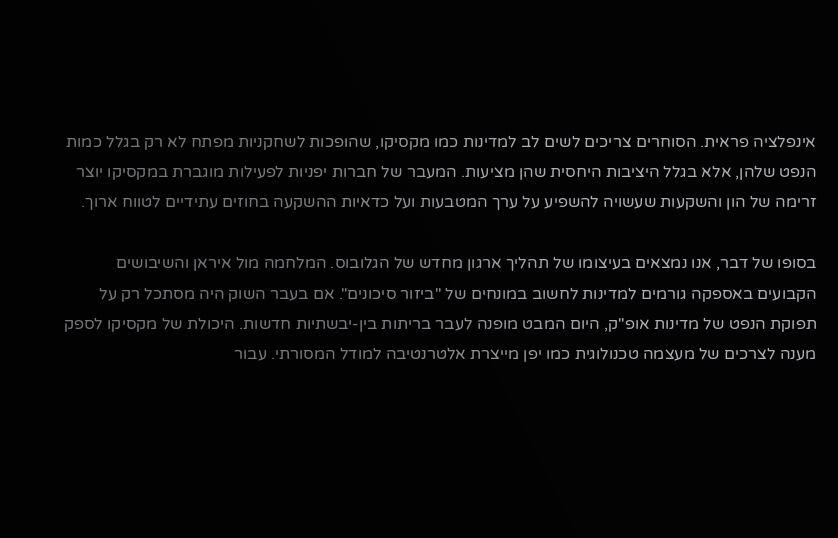אינפלציה פראית. הסוחרים צריכים לשים לב למדינות כמו מקסיקו, שהופכות לשחקניות מפתח לא רק בגלל כמות הנפט שלהן, אלא בגלל היציבות היחסית שהן מציעות. המעבר של חברות יפניות לפעילות מוגברת במקסיקו יוצר זרימה של הון והשקעות שעשויה להשפיע על ערך המטבעות ועל כדאיות ההשקעה בחוזים עתידיים לטווח ארוך.

בסופו של דבר, אנו נמצאים בעיצומו של תהליך ארגון מחדש של הגלובוס. המלחמה מול איראן והשיבושים הקבועים באספקה גורמים למדינות לחשוב במונחים של "ביזור סיכונים". אם בעבר השוק היה מסתכל רק על תפוקת הנפט של מדינות אופ"ק, היום המבט מופנה לעבר בריתות בין-יבשתיות חדשות. היכולת של מקסיקו לספק מענה לצרכים של מעצמה טכנולוגית כמו יפן מייצרת אלטרנטיבה למודל המסורתי. עבור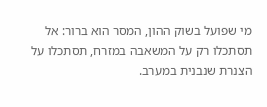מי שפועל בשוק ההון, המסר הוא ברור: אל תסתכלו רק על המשאבה במזרח, תסתכלו על הצנרת שנבנית במערב.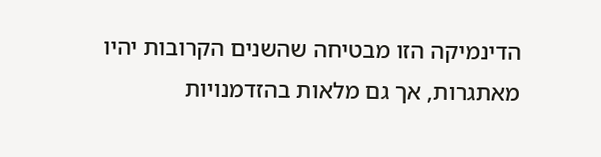הדינמיקה הזו מבטיחה שהשנים הקרובות יהיו מאתגרות, אך גם מלאות בהזדמנויות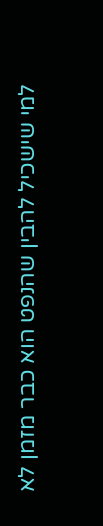למי שישכיל להבין שהנפט הוא כבר מזמן לא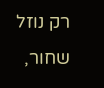רק נוזל שחור,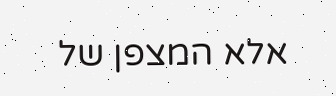אלא המצפן של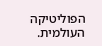הפוליטיקה העולמית.